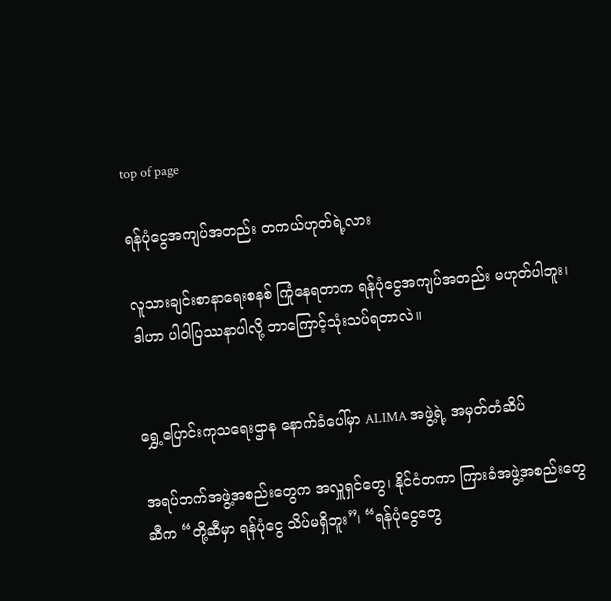top of page

ရန်ပုံငွေအကျပ်အတည်း တကယ်ဟုတ်ရဲ့လား

လူသားချင်းစာနာရေးစနစ် ကြုံနေရတာက ရန်ပုံငွေအကျပ်အတည်း မဟုတ်ပါဘူး၊ ဒါဟာ ပါဝါပြဿနာပါလို့ ဘာကြောင့်သုံးသပ်ရတာလဲ။


ရွှေ့ပြောင်းကုသရေးဌာန နောက်ခံပေါ်မှာ ALIMA အဖွဲ့ရဲ့ အမှတ်တံဆိပ်

အရပ်ဘက်အဖွဲ့အစည်းတွေက အလှူရှင်တွေ၊ နိုင်ငံတကာ ကြားခံအဖွဲ့အစည်းတွေဆီက “တို့ဆီမှာ ရန်ပုံငွေ သိပ်မရှိဘူး”၊ “ရန်ပုံငွေတွေ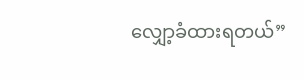လျှော့ခံထားရတယ်”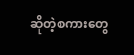ဆိုတဲ့စကားတွေ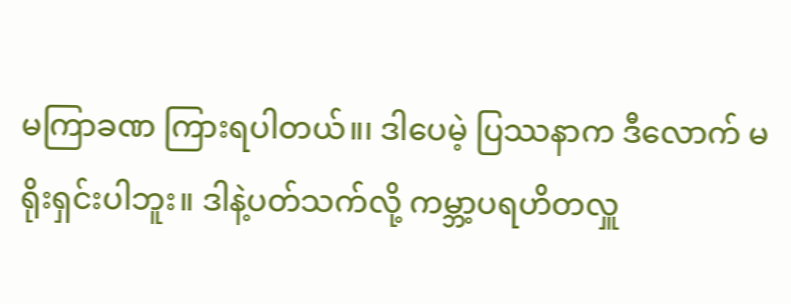မကြာခဏ ကြားရပါတယ်။၊ ဒါပေမဲ့ ပြဿနာက ဒီလောက် မရိုးရှင်းပါဘူး။ ဒါနဲ့ပတ်သက်လို့ ကမ္ဘာ့ပရဟိတလှူ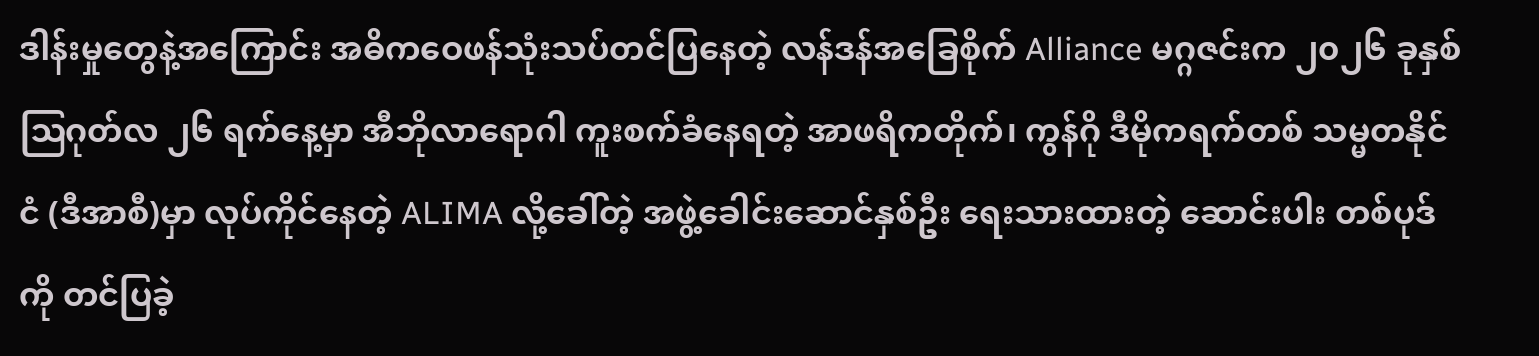ဒါန်းမှုတွေနဲ့အကြောင်း အဓိက‌‌ဝေဖန်သုံးသပ်တင်ပြနေတဲ့ လန်ဒန်အခြေစိုက် Alliance မဂ္ဂဇင်းက ၂၀၂၆ ခုနှစ် ဩဂုတ်လ ၂၆ ရက်နေ့မှာ အီဘိုလာရောဂါ ကူးစက်ခံနေရတဲ့ အာဖရိကတိုက်၊ ကွန်ဂို ဒီမိုကရက်တစ် သမ္မတနိုင်ငံ (ဒီအာစီ)မှာ လုပ်ကိုင်နေတဲ့ ALIMA လို့ခေါ်တဲ့ အဖွဲ့ခေါင်းဆောင်နှစ်ဦး ရေးသားထားတဲ့ ဆောင်းပါး တစ်ပုဒ်ကို တင်ပြခဲ့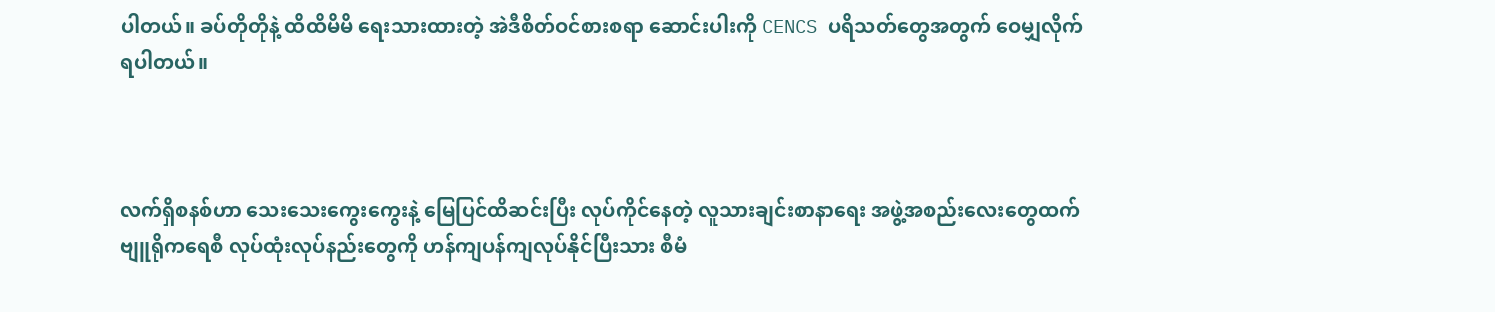ပါတယ်။ ခပ်တိုတိုနဲ့ ထိထိမိမိ ရေးသားထားတဲ့ အဲဒီစိတ်ဝင်စားစရာ ဆောင်းပါးကို CENCS ပရိသတ်တွေအတွက် ဝေမျှလိုက်ရပါတယ်။



လက်ရှိစနစ်ဟာ သေးသေးကွေးကွေးနဲ့ မြေပြင်ထိဆင်းပြီး လုပ်ကိုင်နေတဲ့ လူသားချင်းစာနာရေး အဖွဲ့အစည်းလေးတွေထက် ဗျူရိုကရေစီ လုပ်ထုံးလုပ်နည်းတွေကို ဟန်ကျပန်ကျလုပ်နိုင်ပြီးသား စီမံ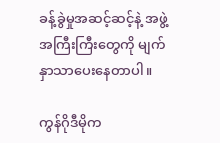ခန့်ခွဲမှုအဆင့်ဆင့်နဲ့ အဖွဲ့အကြီးကြီးတွေကို မျက်နှာသာပေးနေတာပါ။

ကွန်ဂိုဒီမိုက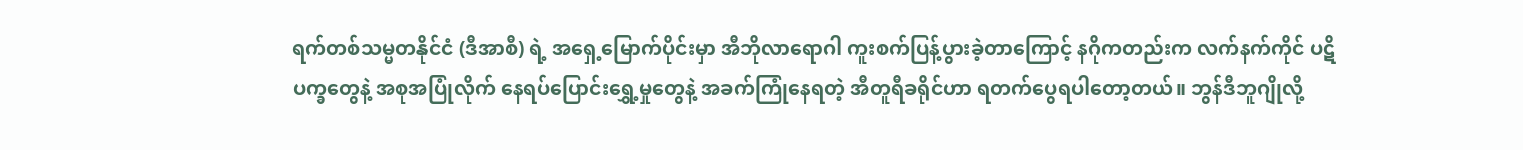ရက်တစ်သမ္မတနိုင်ငံ (ဒီအာစီ) ရဲ့ အရှေ့မြောက်ပိုင်းမှာ အီဘိုလာရောဂါ ကူးစက်ပြန့်ပွားခဲ့တာကြောင့် နဂိုကတည်းက လက်နက်ကိုင် ပဋိပက္ခတွေနဲ့ အစုအပြုံလိုက် နေရပ်ပြောင်းရွှေ့မှုတွေနဲ့ အခက်ကြုံနေရတဲ့ အီတူရီခရိုင်ဟာ ရတက်ပွေရပါတော့တယ်။ ဘွန်ဒီဘူဂျိုလို့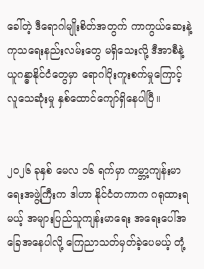ခေါ်တဲ့ ဒီရောဂါမျိုးစိတ်အတွက် ကာကွယ်ဆေးနဲ့ ကုသရေးနည်းလမ်းတွေ မရှိသေးလို့ ဒီအာစီနဲ့ ယူဂန္ဓာနိုင်ငံတွေမှာ ရောဂါပိုးကူးစက်မှုကြောင့် လူသေဆုံးမှု နှစ်ထောင်ကျော်ရှိနေပါပြီ။


၂၀၂၆ ခုနှစ် မေလ ၁၆ ရက်မှာ ကမ္ဘာ့ကျန်းမာရေးအဖွဲ့ကြီးက ဒါဟာ နိုင်ငံတကာက ဂရုထားရမယ့် အများပြည်သူကျန်းမာရေး အရေးပေါ်အခြေအနေပါလို့ ကြေညာသတ်မှတ်ခဲ့ပေမယ့် တုံ့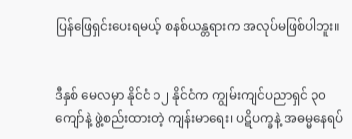ပြန်ဖြေရှင်းပေးရမယ့် စနစ်ယန္တရားက အလုပ်မဖြစ်ပါဘူး။


ဒီနှစ် မေလမှာ နိုင်ငံ ၁၂ နိုင်ငံက ကျွမ်းကျင်ပညာရှင် ၃၀ ကျော်နဲ့ ဖွဲ့စည်းထားတဲ့ ကျန်းမာရေး၊ ပဋိပက္ခနဲ့ အဓမ္မနေရပ်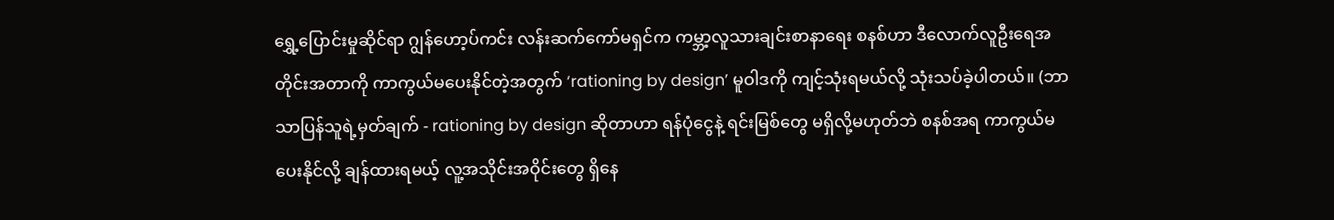ရွှေ့ပြောင်းမှုဆိုင်ရာ ဂျွန်ဟော့ပ်ကင်း လန်းဆက်ကော်မရှင်က ကမ္ဘာ့လူသားချင်းစာနာရေး စနစ်ဟာ ဒီလောက်လူဦးရေအတိုင်းအတာကို ကာကွယ်မပေးနိုင်တဲ့အတွက် ‘rationing by design’ မူဝါဒကို ကျင့်သုံးရမယ်လို့ သုံးသပ်ခဲ့ပါတယ်။ (ဘာသာပြန်သူရဲ့မှတ်ချက် - rationing by design ဆိုတာဟာ ရန်ပုံငွေနဲ့ ရင်းမြစ်တွေ မရှိလို့မဟုတ်ဘဲ စနစ်အရ ကာကွယ်မပေးနိုင်လို့ ချန်ထားရမယ့် လူ့အသိုင်းအဝိုင်းတွေ ရှိနေ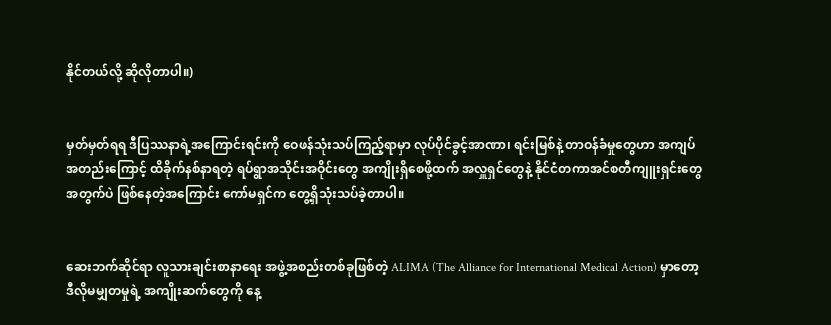နိုင်တယ်လို့ ဆိုလိုတာပါ။)


မှတ်မှတ်ရရ ဒီပြဿနာရဲ့အကြောင်းရင်းကို ဝေဖန်သုံးသပ်ကြည့်ရာမှာ လုပ်ပိုင်ခွင့်အာဏာ၊ ရင်းမြစ်နဲ့ တာဝန်ခံမှုတွေဟာ အကျပ်အတည်းကြောင့် ထိခိုက်နစ်နာရတဲ့ ရပ်ရွာအသိုင်းအဝိုင်းတွေ အကျိုးရှိစေဖို့ထက် အလှူရှင်တွေနဲ့ နိုင်ငံတကာအင်စတီကျူးရှင်းတွေအတွက်ပဲ ဖြစ်နေတဲ့အကြောင်း ကော်မရှင်က တွေ့ရှိသုံးသပ်ခဲ့တာပါ။


ဆေးဘက်ဆိုင်ရာ လူသားချင်းစာနာရေး အဖွဲ့အစည်းတစ်ခုဖြစ်တဲ့ ALIMA (The Alliance for International Medical Action) မှာတော့ ဒီလိုမမျှတမှုရဲ့ အကျိုးဆက်တွေကို နေ့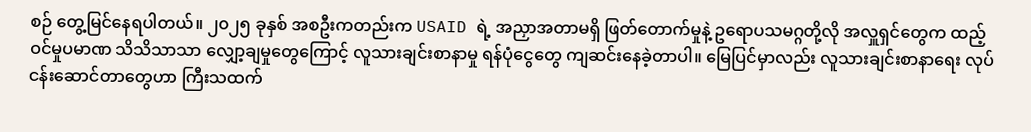စဉ် တွေ့မြင်နေရပါတယ်။ ၂၀၂၅ ခုနှစ် အစဦးကတည်းက USAID ရဲ့ အညှာအတာမရှိ ဖြတ်တောက်မှုနဲ့ ဥရောပသမဂ္ဂတို့လို အလှူရှင်တွေက ထည့်ဝင်မှုပမာဏ သိသိသာသာ လျှော့ချမှုတွေကြောင့် လူသားချင်းစာနာမှု ရန်ပုံငွေတွေ ကျဆင်းနေခဲ့တာပါ။ မြေပြင်မှာလည်း လူသားချင်းစာနာရေး လုပ်ငန်းဆောင်တာတွေဟာ ကြီးသထက်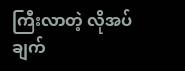ကြီးလာတဲ့ လိုအပ်ချက်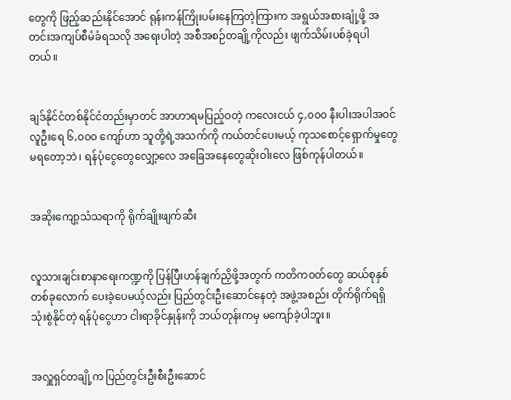တွေကို ဖြည့်ဆည်းနိုင်အောင် ရုန်းကန်ကြိုးပမ်းနေကြတဲ့ကြားက အရွယ်အစားချုံ့ဖို့ အတင်းအကျပ်စီမံခံရသလို အရေးပါတဲ့ အစီအစဉ်တချို့ကိုလည်း ဖျက်သိမ်းပစ်ခဲ့ရပါတယ်။


ချဒ်နိုင်ငံတစ်နိုင်ငံတည်းမှာတင် အာဟာရမပြည့်ဝတဲ့ ကလေးငယ် ၄,၀၀၀ နီးပါးအပါအဝင် လူဦးရေ ၆,၀၀၀ ကျော်ဟာ သူတို့ရဲ့အသက်ကို ကယ်တင်ပေးမယ့် ကုသစောင့်ရှောက်မှုတွေ မရတော့ဘဲ၊ ရန်ပုံငွေတွေလျှော့လေ အခြေအနေတွေဆိုးဝါးလေ ဖြစ်ကုန်ပါတယ်။


အဆိုးကျော့သံသရာကို ရိုက်ချိုးဖျက်ဆီး


လူသားချင်းစာနာရေးကဏ္ဍကို ပြန်ပြီးဟန်ချက်ညှိဖို့အတွက် ကတိကဝတ်တွေ ဆယ်စုနှစ်တစ်ခုလောက် ပေးခဲ့ပေမယ့်လည်း ပြည်တွင်းဦးဆောင်နေတဲ့ အဖွဲ့အစည်း တိုက်ရိုက်ရရှိသုံးစွဲနိုင်တဲ့ ရန်ပုံငွေဟာ ငါးရာခိုင်နှုန်းကို ဘယ်တုန်းကမှ မကျော်ခဲ့ပါဘူး။


အလှူရှင်တချို့က ပြည်တွင်းဦးစီးဦးဆောင်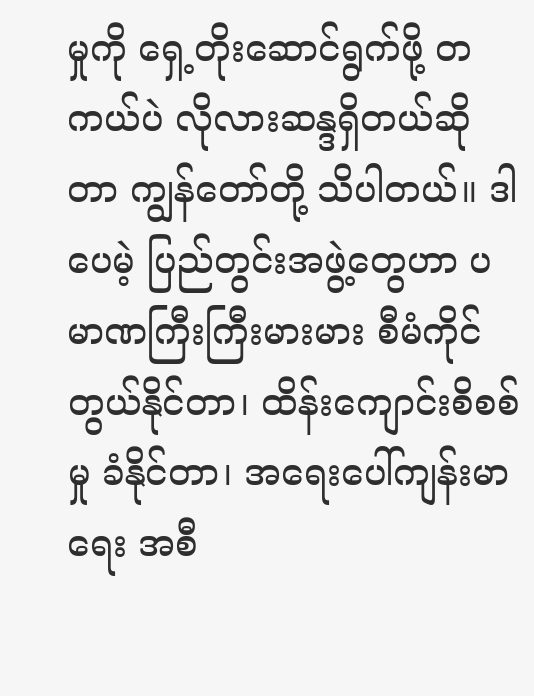မှုကို ရှေ့တိုးဆောင်ရွက်ဖို့ တကယ်ပဲ လိုလားဆန္ဒရှိတယ်ဆိုတာ ကျွန်တော်တို့ သိပါတယ်။ ဒါပေမဲ့ ပြည်တွင်းအဖွဲ့တွေဟာ ပမာဏကြီးကြီးမားမား စီမံကိုင်တွယ်နိုင်တာ၊ ထိန်းကျောင်းစိစစ်မှု ခံနိုင်တာ၊ အ‌ရေးပေါ်ကျန်းမာရေး အစီ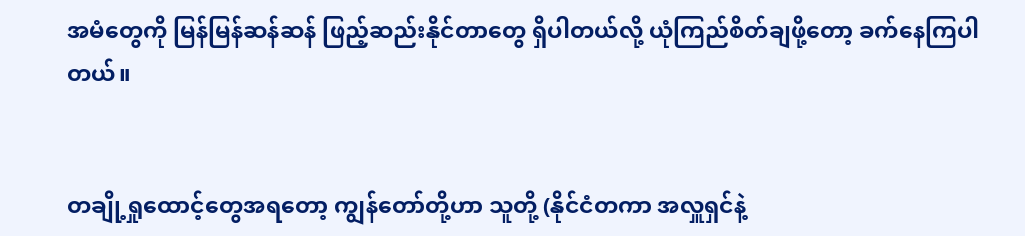အမံတွေကို မြန်မြန်ဆန်ဆန် ဖြည့်ဆည်းနိုင်တာတွေ ရှိပါတယ်လို့ ယုံကြည်စိတ်ချဖို့တော့ ခက်နေကြပါတယ်။


တချို့ရှုထောင့်တွေအရတော့ ကျွန်တော်တို့ဟာ သူတို့ (နိုင်ငံတကာ အလှူရှင်နဲ့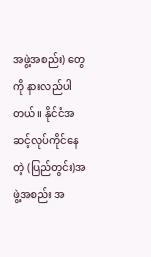အဖွဲ့အစည်း) တွေကို နားလည်ပါတယ်။ နိုင်ငံအဆင့်လုပ်ကိုင်နေတဲ့ (ပြည်တွင်း)အဖွဲ့အစည်း အ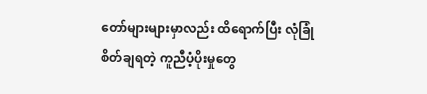တော်များများမှာလည်း ထိရောက်ပြီး လုံခြုံစိတ်ချရတဲ့ ကူညီပံ့ပိုးမှုတွေ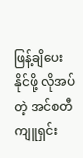ဖြန့်ချိပေးနိုင်ဖို့ လိုအပ်တဲ့ အင်စတီကျူရှင်း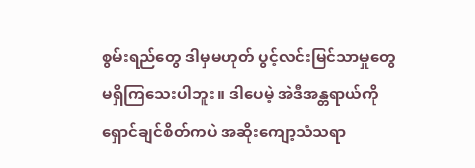စွမ်းရည်တွေ ဒါမှမဟုတ် ပွင့်လင်းမြင်သာမှုတွေ မရှိကြသေးပါဘူး။ ဒါပေမဲ့ အဲဒီအန္တရာယ်ကို ရှောင်ချင်စိတ်ကပဲ အဆိုးကျော့သံသရာ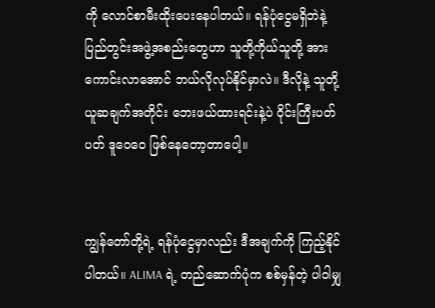ကို လောင်စာမီးထိုးပေးနေပါတယ်။ ရန်ပုံငွေမရှိဘဲနဲ့ ပြည်တွင်းအဖွဲ့အစည်းတွေဟာ သူတို့ကိုယ်သူတို့ အားကောင်းလာအောင် ဘယ်လိုလုပ်နိုင်မှာလဲ။ ဒီလိုနဲ့ သူတို့ယူဆချက်အတိုင်း ဘေးဖယ်ထားရင်းနဲ့ပဲ ဝိုင်းကြီးပတ်ပတ် ဒူဝေဝေ ဖြစ်နေတော့တာပေါ့။


ကျွန်တော်တို့ရဲ့ ရန်ပုံငွေမှာလည်း ဒီအချက်ကို ကြည့်နိုင်ပါတယ်။ ALIMA ရဲ့ တည်ဆောက်ပုံက စစ်မှန်တဲ့ ပါဝါမျှ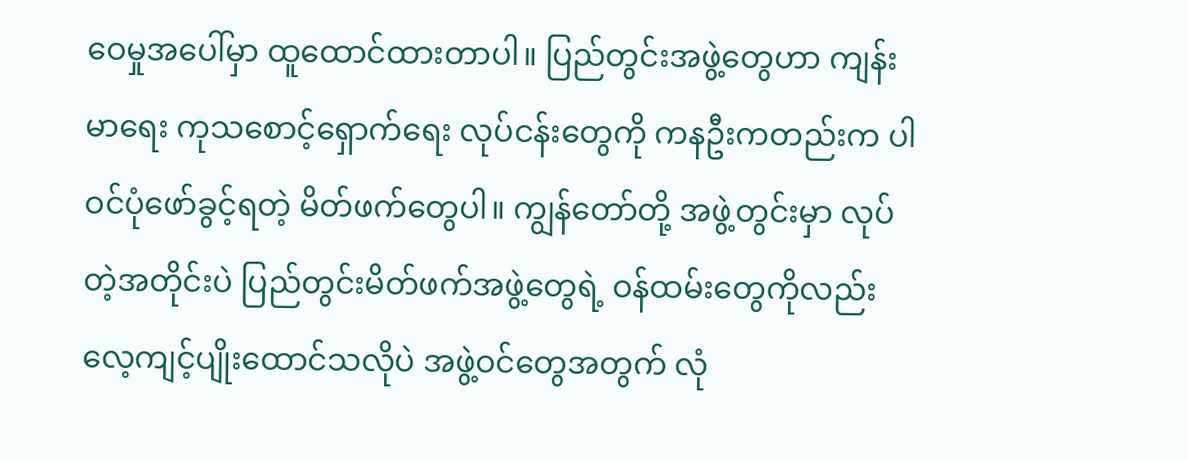ဝေမှုအပေါ်မှာ ထူထောင်ထားတာပါ။ ပြည်တွင်းအဖွဲ့တွေဟာ ကျန်းမာရေး ကုသစောင့်ရှောက်ရေး လုပ်ငန်းတွေကို ကနဦးကတည်းက ပါဝင်ပုံ‌ဖော်ခွင့်ရတဲ့ မိတ်ဖက်တွေပါ။ ကျွန်တော်တို့ အဖွဲ့တွင်းမှာ လုပ်တဲ့အတိုင်းပဲ ပြည်တွင်းမိတ်ဖက်အဖွဲ့တွေရဲ့ ဝန်ထမ်းတွေကိုလည်း လေ့ကျင့်ပျိုးထောင်သလိုပဲ အဖွဲ့ဝင်တွေအတွက် လုံ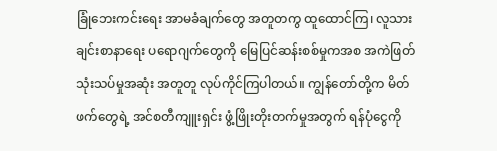ခြုံဘေးကင်းရေး အာမခံချက်တွေ အတူတကွ ထူထောင်ကြ၊ လူသားချင်းစာနာရေး ပရောဂျက်တွေကို မြေပြင်ဆန်းစစ်မှုကအစ အကဲဖြတ်သုံးသပ်မှုအဆုံး အတူတူ လုပ်ကိုင်ကြပါတယ်။ ကျွန်တော်တို့က မိတ်ဖက်တွေရဲ့ အင်စတီကျူးရှင်း ဖွံ့ဖြိုးတိုးတက်မှုအတွက် ရန်ပုံငွေကို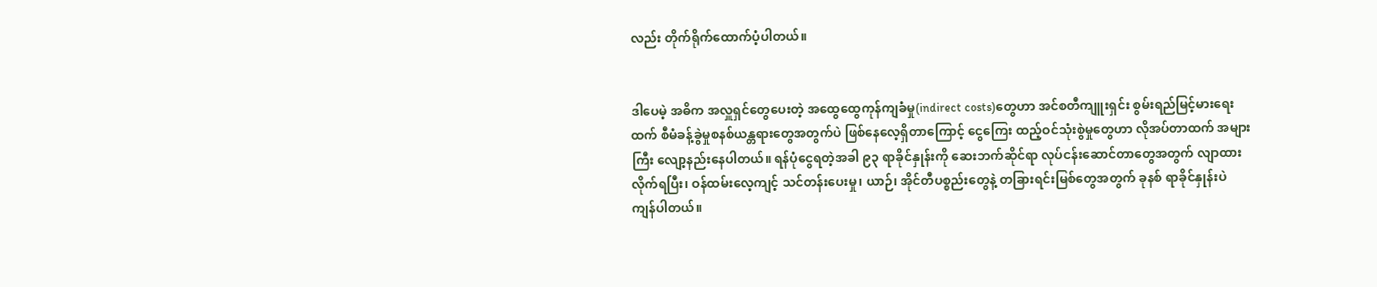လည်း တိုက်ရိုက်ထောက်ပံ့ပါတယ်။


ဒါပေမဲ့ အဓိက အလှူရှင်တွေပေးတဲ့ အထွေထွေကုန်ကျခံမှု(indirect costs)တွေဟာ အင်စတီကျူးရှင်း စွမ်းရည်မြင့်မားရေးထက် စီမံခန့်ခွဲမှုစနစ်ယန္တရားတွေအတွက်ပဲ ဖြစ်နေလေ့ရှိတာကြောင့် ငွေကြေး ထည့်ဝင်သုံးစွဲမှုတွေဟာ လိုအပ်တာထက် အများကြီး လျော့နည်းနေပါတယ်။ ရန်ပုံငွေရတဲ့အခါ ၉၃ ရာခိုင်နှုန်းကို ဆေးဘက်ဆိုင်ရာ လုပ်ငန်းဆောင်တာတွေအတွက် လျာထားလိုက်ရပြီး၊ ဝန်ထမ်းလေ့ကျင့် သင်တန်းပေးမှု၊ ယာဉ်၊ အိုင်တီပစ္စည်းတွေနဲ့ တခြားရင်းမြစ်တွေအတွက် ခုနစ် ရာခိုင်နှုန်းပဲ ကျန်ပါတယ်။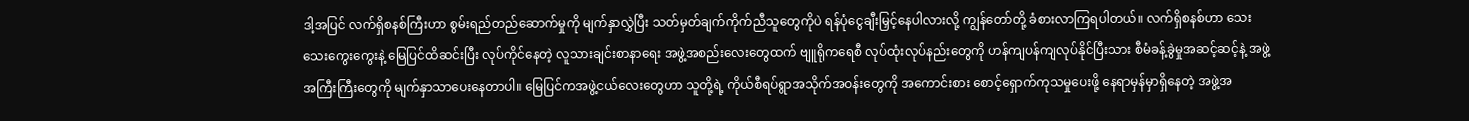ဒါ့အပြင် လက်ရှိစနစ်ကြီးဟာ စွမ်းရည်တည်ဆောက်မှုကို မျက်နှာလွှဲပြီး သတ်မှတ်ချက်ကိုက်ညီသူတွေကိုပဲ ရန်ပုံငွေချီးမြှင့်နေပါလားလို့ ကျွန်တော်တို့ ခံစားလာကြရပါတယ်။ လက်ရှိစနစ်ဟာ သေးသေးကွေးကွေးနဲ့ မြေပြင်ထိဆင်းပြီး လုပ်ကိုင်နေတဲ့ လူသားချင်းစာနာရေး အဖွဲ့အစည်းလေးတွေထက် ဗျူရိုကရေစီ လုပ်ထုံးလုပ်နည်းတွေကို ဟန်ကျပန်ကျလုပ်နိုင်ပြီးသား စီမံခန့်ခွဲမှုအဆင့်ဆင့်နဲ့ အဖွဲ့အကြီးကြီးတွေကို မျက်နှာသာပေးနေတာပါ။ မြေပြင်ကအဖွဲ့ငယ်လေးတွေဟာ သူတို့ရဲ့ ကိုယ်စီရပ်ရွာအသိုက်အဝန်းတွေကို အကောင်းစား စောင့်ရှောက်ကုသမှုပေးဖို့ နေရာမှန်မှာရှိနေတဲ့ အဖွဲ့အ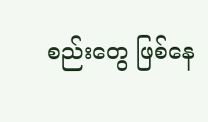စည်းတွေ ဖြစ်နေ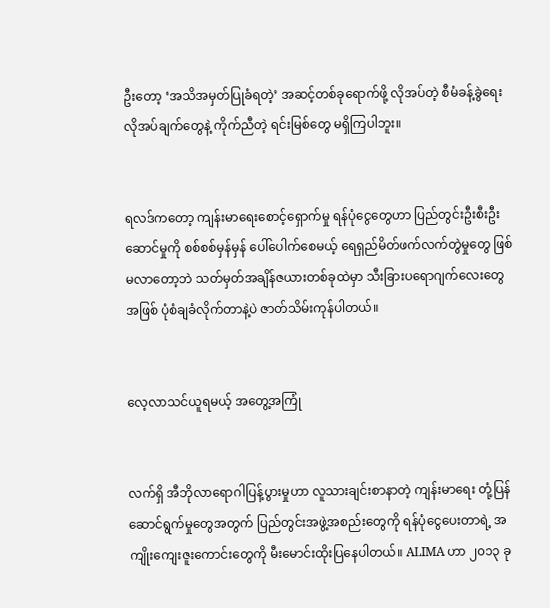ဦးတော့ ‘အသိအမှတ်ပြုခံရတဲ့’ အဆင့်တစ်ခုရောက်ဖို့ လိုအပ်တဲ့ စီမံခန့်ခွဲရေးလိုအပ်ချက်တွေနဲ့ ကိုက်ညီတဲ့ ရင်းမြစ်တွေ မရှိကြပါဘူး။


ရလဒ်ကတော့ ကျန်းမာရေးစောင့်ရှောက်မှု ရန်ပုံငွေတွေဟာ ပြည်တွင်းဦးစီးဦးဆောင်မှုကို စစ်စစ်မှန်မှန် ပေါ်ပေါက်စေမယ့် ရေရှည်မိတ်ဖက်လက်တွဲမှုတွေ ဖြစ်မလာတော့ဘဲ သတ်မှတ်အချိန်ဇယားတစ်ခုထဲမှာ သီးခြားပရောဂျက်လေးတွေအဖြစ် ပုံစံချခံလိုက်တာနဲ့ပဲ ဇာတ်သိမ်းကုန်ပါတယ်။


လေ့လာသင်ယူရမယ့် အတွေ့အကြုံ


လက်ရှိ အီဘိုလာရောဂါပြန့်ပွားမှုဟာ လူသားချင်းစာနာတဲ့ ကျန်းမာရေး တုံ့ပြန်ဆောင်ရွက်မှုတွေအတွက် ပြည်တွင်းအဖွဲ့အစည်းတွေကို ရန်ပုံငွေပေးတာရဲ့ အကျိုးကျေးဇူးကောင်းတွေကို မီးမောင်းထိုးပြနေပါတယ်။ ALIMA ဟာ ၂၀၁၃ ခု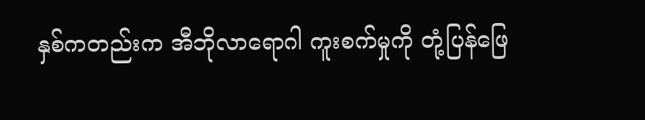နှစ်ကတည်းက အီဘိုလာရောဂါ ကူးစက်မှုကို တုံ့ပြန်ဖြေ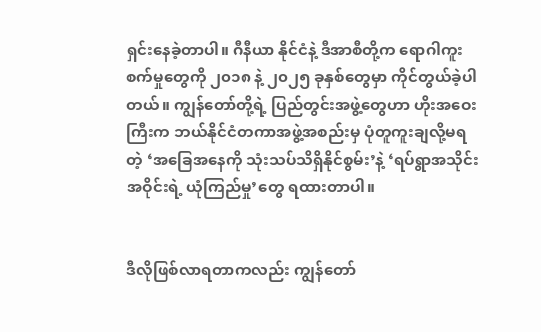ရှင်းနေခဲ့တာပါ။ ဂီနီယာ နိုင်ငံနဲ့ ဒီအာစီတို့က ရောဂါကူးစက်မှုတွေကို ၂၀၁၈ နဲ့ ၂၀၂၅ ခုနှစ်တွေမှာ ကိုင်တွယ်ခဲ့ပါတယ်။ ကျွန်တော်တို့ရဲ့ ပြည်တွင်းအဖွဲ့တွေဟာ ဟိုးအဝေးကြီးက ဘယ်နိုင်ငံတကာအဖွဲ့အစည်းမှ ပုံတူကူးချလို့မရတဲ့ ‘အခြေအနေကို သုံးသပ်သိရှိနိုင်စွမ်း’နဲ့ ‘ရပ်ရွာအသိုင်းအဝိုင်းရဲ့ ယုံကြည်မှု’တွေ ရထားတာပါ။


ဒီလိုဖြစ်လာရတာကလည်း ကျွန်တော်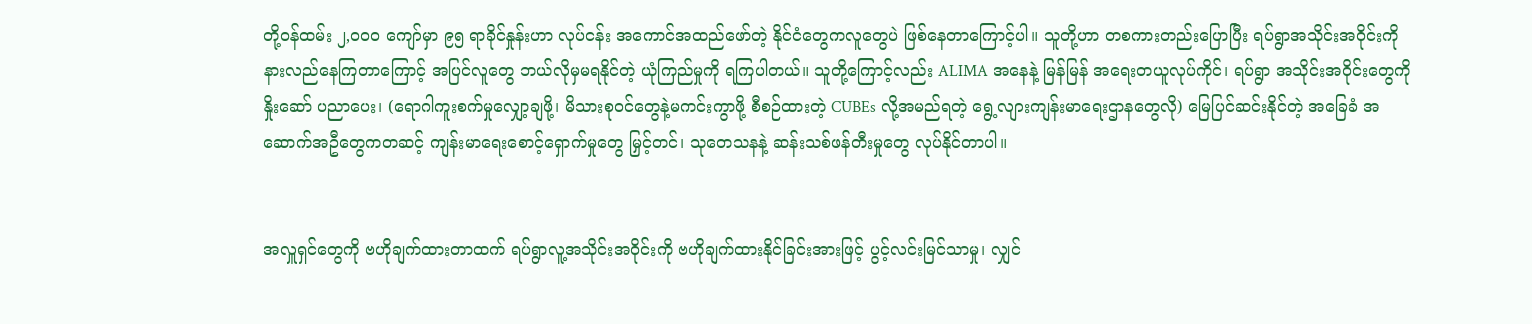တို့ဝန်ထမ်း ၂,၀၀၀ ကျော်မှာ ၉၅ ရာခိုင်နှုန်းဟာ လုပ်ငန်း အကောင်အထည်ဖော်တဲ့ နိုင်ငံတွေကလူတွေပဲ ဖြစ်နေတာကြောင့်ပါ။ သူတို့ဟာ တစကားတည်းပြောပြီး ရပ်ရွာအသိုင်းအဝိုင်းကို နားလည်နေကြတာကြောင့် အပြင်လူတွေ ဘယ်လိုမှမရနိုင်တဲ့ ယုံကြည်မှုကို ရကြပါတယ်။ သူတို့ကြောင့်လည်း ALIMA အနေနဲ့ မြန်မြန် အရေးတယူလုပ်ကိုင်၊ ရပ်ရွာ အသိုင်းအဝိုင်းတွေကို နှိုးဆော် ပညာပေး၊ (ရောဂါကူးစက်မှုလျှော့ချဖို့၊ မိသားစုဝင်တွေနဲ့မကင်းကွာဖို့ စီစဉ်ထားတဲ့ CUBEs လို့အမည်ရတဲ့ ရွေ့လျားကျန်းမာရေးဌာနတွေလို) မြေပြင်ဆင်းနိုင်တဲ့ အခြေခံ အဆောက်အဦတွေကတဆင့် ကျန်းမာရေးစောင့်ရှောက်မှုတွေ မြှင့်တင်၊ သုတေသနနဲ့ ဆန်းသစ်ဖန်တီးမှုတွေ လုပ်နိုင်တာပါ။


အလှူရှင်တွေကို ဗဟိုချက်ထားတာထက် ရပ်ရွာလူ့အသိုင်းအဝိုင်းကို ဗဟိုချက်ထားနိုင်ခြင်းအားဖြင့် ပွင့်လင်းမြင်သာမှု၊ လျှင်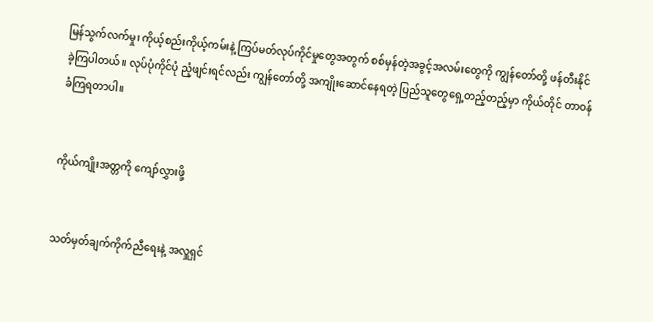မြန်သွက်လက်မှု၊ ကိုယ့်စည်းကိုယ့်ကမ်းနဲ့ ကြပ်မတ်လုပ်ကိုင်မှုတွေအတွက် စစ်မှန်တဲ့အခွင့်အလမ်းတွေကို ကျွန်တော်တို့ ဖန်တီးနိုင်ခဲ့ကြပါတယ်။ လုပ်ပုံကိုင်ပုံ ညံ့ဖျင်းရင်လည်း ကျွန်တော်တို့ အကျိုးဆောင်နေရတဲ့ ပြည်သူတွေရှေ့တည့်တည့်မှာ ကိုယ်တိုင် တာဝန်ခံကြရတာပါ။


ကိုယ်ကျိုးအတ္တကို ကျော်လွှားဖို့


သတ်မှတ်ချက်ကိုက်ညီရေးနဲ့ အလှူရှင်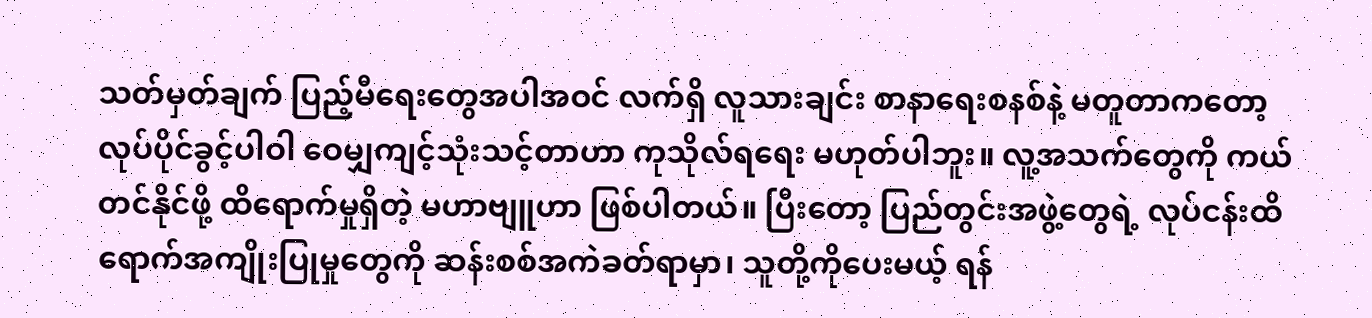သတ်မှတ်ချက် ပြည့်မီရေးတွေအပါအဝင် လက်ရှိ လူသားချင်း စာနာရေးစနစ်နဲ့ မတူတာကတော့ လုပ်ပိုင်ခွင့်ပါဝါ ဝေမျှကျင့်သုံးသင့်တာဟာ ကုသိုလ်ရရေး မဟုတ်ပါဘူး။ လူ့အသက်တွေကို ကယ်တင်နိုင်ဖို့ ထိရောက်မှုရှိတဲ့ မဟာဗျူဟာ ဖြစ်ပါတယ်။ ပြီးတော့ ပြည်တွင်းအဖွဲ့တွေရဲ့ လုပ်ငန်းထိရောက်အကျိုးပြုမှုတွေကို ဆန်းစစ်အကဲခတ်ရာမှာ၊ သူတို့ကိုပေးမယ့် ရန်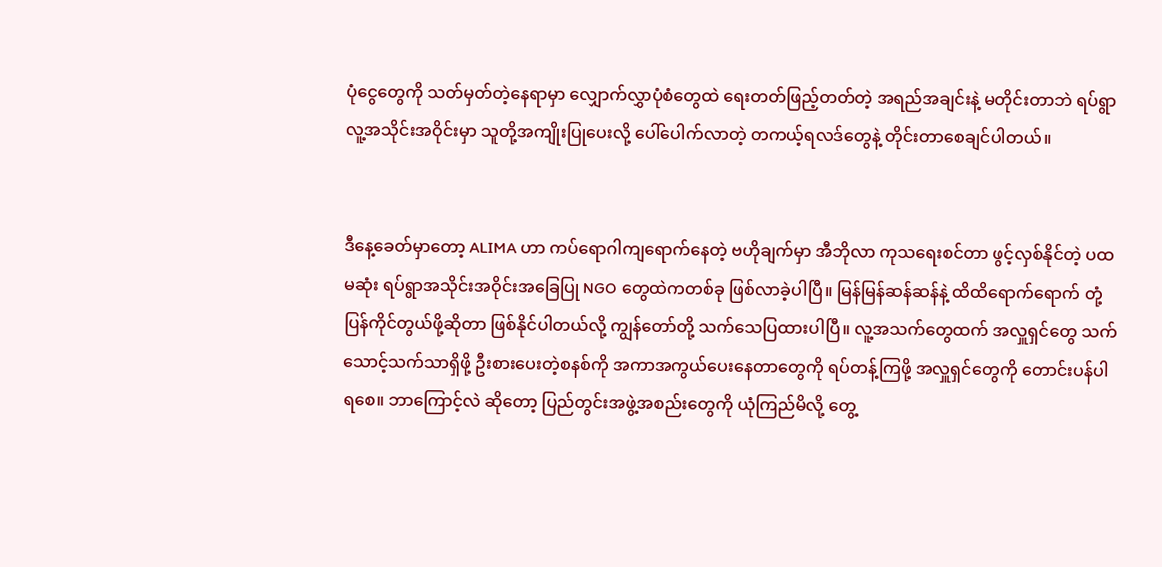ပုံငွေတွေကို သတ်မှတ်တဲ့နေရာမှာ လျှောက်လွှာပုံစံတွေထဲ ရေးတတ်ဖြည့်တတ်တဲ့ အရည်အချင်းနဲ့ မတိုင်းတာဘဲ ရပ်ရွာလူ့အသိုင်းအဝိုင်းမှာ သူတို့အကျိုးပြုပေးလို့ ပေါ်ပေါက်လာတဲ့ တကယ့်ရလဒ်တွေနဲ့ တိုင်းတာစေချင်ပါတယ်။


ဒီနေ့ခေတ်မှာတော့ ALIMA ဟာ ကပ်ရောဂါကျရောက်နေတဲ့ ဗဟိုချက်မှာ အီဘိုလာ ကုသရေးစင်တာ ဖွင့်လှစ်နိုင်တဲ့ ပထမဆုံး ရပ်ရွာအသိုင်းအဝိုင်းအခြေပြု NGO တွေထဲကတစ်ခု ဖြစ်လာခဲ့ပါပြီ။ မြန်မြန်ဆန်ဆန်နဲ့ ထိထိရောက်ရောက် တုံ့ပြန်ကိုင်တွယ်ဖို့ဆိုတာ ဖြစ်နိုင်ပါတယ်လို့ ကျွန်တော်တို့ သက်သေပြထားပါပြီ။ လူ့အသက်တွေထက် အလှူရှင်တွေ သက်သောင့်သက်သာရှိဖို့ ဦးစားပေးတဲ့စနစ်ကို အကာအကွယ်ပေးနေတာတွေကို ရပ်တန့်ကြဖို့ အလှူရှင်တွေကို တောင်းပန်ပါရစေ။ ဘာကြောင့်လဲ ဆိုတော့ ပြည်တွင်းအဖွဲ့အစည်းတွေကို ယုံကြည်မိလို့ တွေ့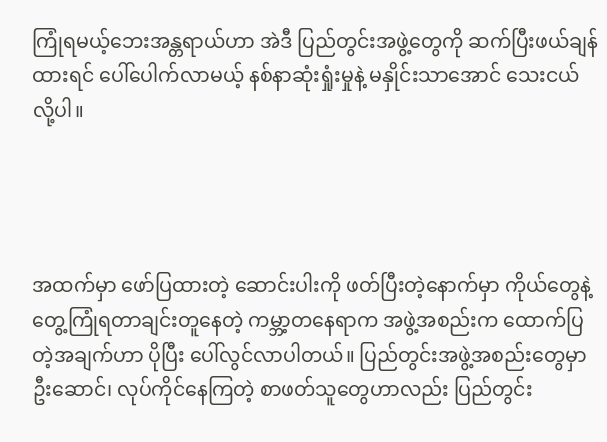ကြုံရမယ့်ဘေးအန္တရာယ်ဟာ အဲဒီ ပြည်တွင်းအဖွဲ့တွေကို ဆက်ပြီးဖယ်ချန်ထားရင် ပေါ်ပေါက်လာမယ့် နစ်နာဆုံးရှုံးမှုနဲ့ မနှိုင်းသာအောင် သေးငယ်လို့ပါ။




အထက်မှာ ဖော်ပြထားတဲ့ ဆောင်းပါးကို ဖတ်ပြီးတဲ့နောက်မှာ ကိုယ်တွေနဲ့ တွေ့ကြုံရတာချင်းတူနေတဲ့ ကမ္ဘာ့တနေရာက အဖွဲ့အစည်းက ထောက်ပြတဲ့အချက်ဟာ ပိုပြီး ပေါ်လွင်လာပါတယ်။ ပြည်တွင်းအဖွဲ့အစည်းတွေမှာ ဦးဆောင်၊ လုပ်ကိုင်နေကြတဲ့ စာဖတ်သူတွေဟာလည်း ပြည်တွင်း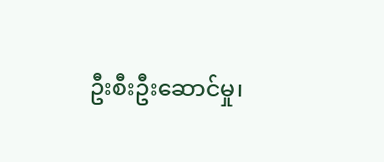ဦးစီးဦးဆောင်မှု၊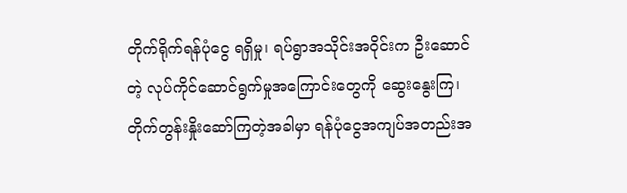တိုက်ရိုက်ရန်ပုံငွေ ရရှိမှု၊ ရပ်ရွာအသိုင်းအဝိုင်းက ဦးဆောင်တဲ့ လုပ်ကိုင်ဆောင်ရွက်မှုအကြောင်းတွေကို ဆွေးနွေးကြ၊ တိုက်တွန်းနှိုးဆော်ကြတဲ့အခါမှာ ရန်ပုံငွေအကျပ်အတည်းအ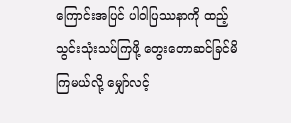ကြောင်းအပြင် ပါဝါပြဿနာကို ထည့်သွင်းသုံးသပ်ကြဖို့ တွေးတောဆင်ခြင်မိကြမယ်လို့ မျှော်လင့်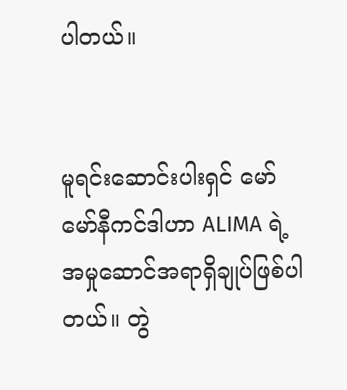ပါတယ်။


မူရင်းဆောင်းပါးရှင် မော်မော်နီကင်ဒါဟာ ALIMA ရဲ့ အမှုဆောင်အရာရှိချုပ်ဖြစ်ပါတယ်။ တွဲ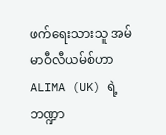ဖက်ရေးသားသူ အမ်မာဝီလီယမ်စ်ဟာ ALIMA (UK) ရဲ့ ဘဏ္ဍာ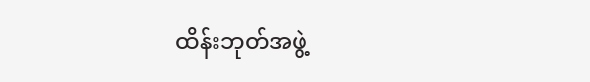ထိန်းဘုတ်အဖွဲ့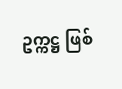ဥက္ကဋ္ဌ ဖြစ်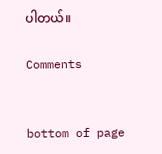ပါတယ်။

Comments


bottom of page